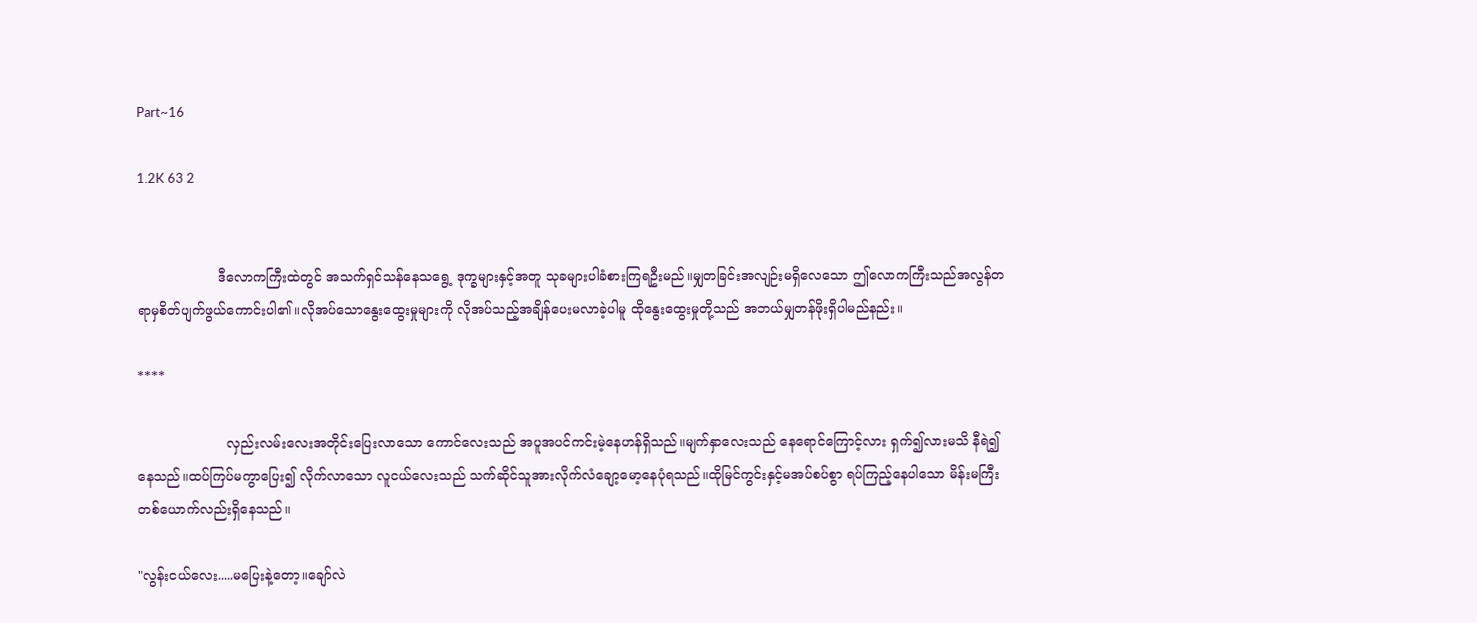Part~16

1.2K 63 2


                   ဒီလောကကြီးထဲတွင် အသက်ရှင်သန်နေသရွေ့ ဒုက္ခများနှင့်အတူ သုခများပါခံစားကြရဦးမည်။မျှတခြင်းအလျဉ်းမရှိလေသော ဤလောကကြီးသည်အလွန်တရာမှစိတ်ပျက်ဖွယ်ကောင်းပါ၏။လိုအပ်သောနွေးထွေးမှုများကို လိုအပ်သည့်အချိန်ပေးမလာခဲ့ပါမူ ထိုနွေးထွေးမှုတို့သည် အဘယ်မျှတန်ဖိုးရှိပါမည်နည်း။

****

                     လှည်းလမ်းလေးအတိုင်းပြေးလာသော ကောင်လေးသည် အပူအပင်ကင်းမဲ့နေဟန်ရှိသည်။မျက်နှာလေးသည် နေရောင်ကြောင့်လား ရှက်၍လားမသိ နီရဲ၍နေသည်။ထပ်ကြပ်မကွာပြေး၍ လိုက်လာသော လူငယ်လေးသည် သက်ဆိုင်သူအားလိုက်လံချော့မော့နေပုံရသည်။ထိုမြင်ကွင်းနှင့်မအပ်စပ်စွာ ရပ်ကြည့်နေပါသော မိန်းမကြီးတစ်ယောက်လည်းရှိနေသည်။

"လွန်းငယ်လေး.....မပြေးနဲ့တော့။ချော်လဲ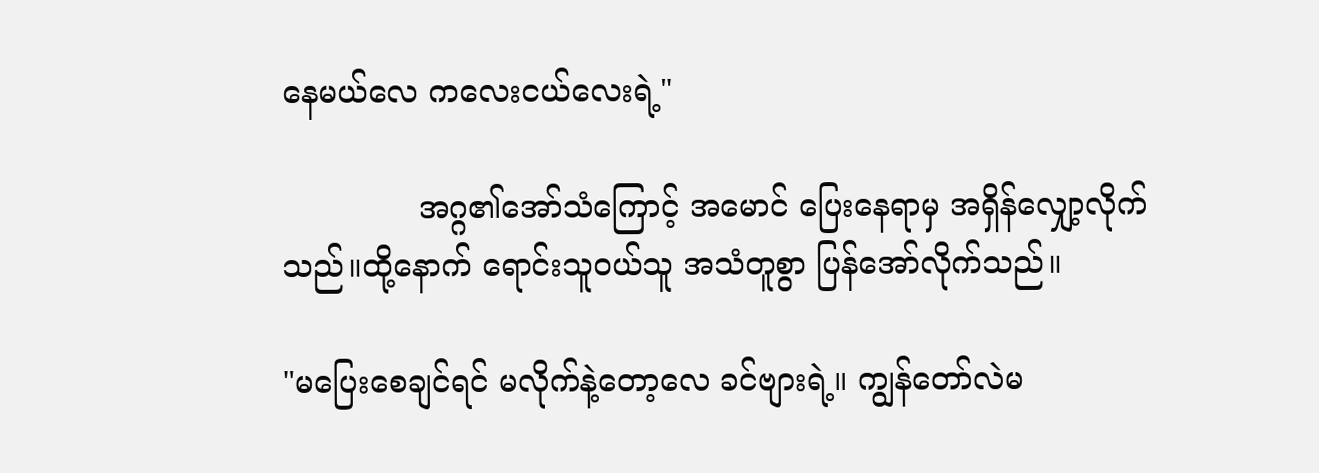နေမယ်လေ ကလေးငယ်လေးရဲ့"

              အဂ္ဂ၏အော်သံကြောင့် အမောင် ပြေးနေရာမှ အရှိန်လျှော့လိုက်သည်။ထို့နောက် ရောင်းသူ၀ယ်သူ အသံတူစွာ ပြန်အော်လိုက်သည်။

"မပြေးစေချင်ရင် မလိုက်နဲ့တော့လေ ခင်ဗျားရဲ့။ ကျွန်တော်လဲမ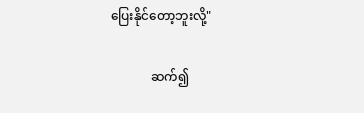ပြေးနိုင်တော့ဘူးလို့"

             ဆက်၍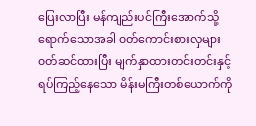ပြေးလာပြီး မန်ကျည်းပင်ကြီးအောက်သို့ရောက်သောအခါ ၀တ်ကောင်းစားလှများ၀တ်ဆင်ထားပြီး မျက်နှာထားတင်းတင်းနှင့်ရပ်ကြည့်နေသော မိန်းမကြီးတစ်ယောက်ကို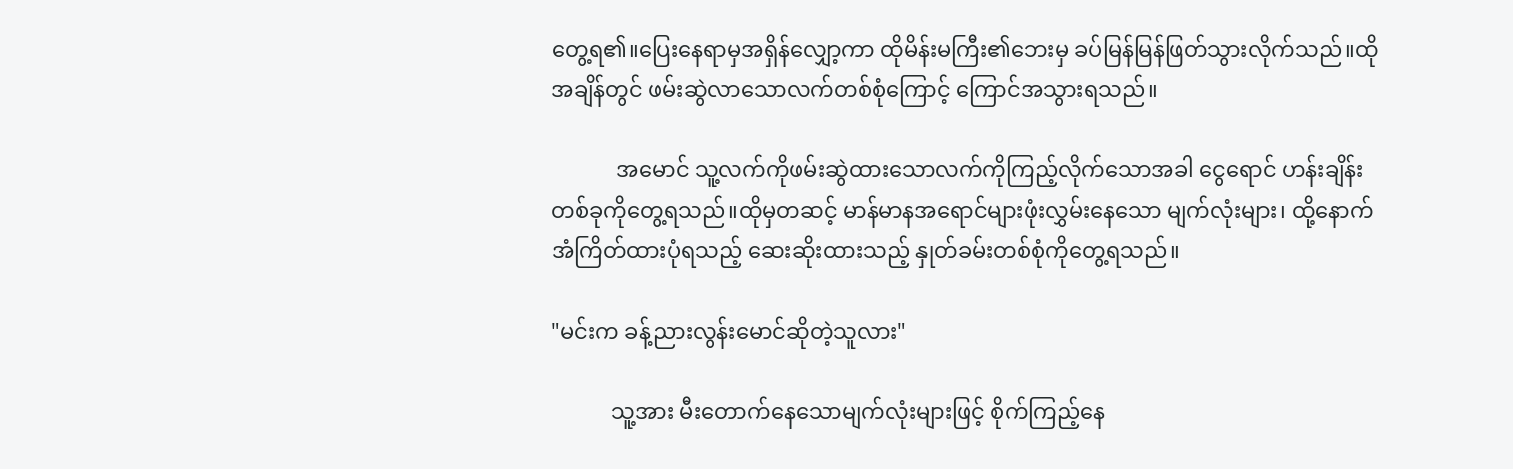တွေ့ရ၏။ပြေးနေရာမှအရှိန်လျှော့ကာ ထိုမိန်းမကြီး၏ဘေးမှ ခပ်မြန်မြန်ဖြတ်သွားလိုက်သည်။ထိုအချိန်တွင် ဖမ်းဆွဲလာသောလက်တစ်စုံကြောင့် ကြောင်အသွားရသည်။

            အမောင် သူ့လက်ကိုဖမ်းဆွဲထားသောလက်ကိုကြည့်လိုက်သောအခါ ငွေရောင် ဟန်းချိန်းတစ်ခုကိုတွေ့ရသည်။ထိုမှတဆင့် မာန်မာနအရောင်များဖုံးလွှမ်းနေသော မျက်လုံးများ၊ ထို့နောက် အံကြိတ်ထားပုံရသည့် ဆေးဆိုးထားသည့် နှုတ်ခမ်းတစ်စုံကိုတွေ့ရသည်။

"မင်းက ခန့်ညားလွန်းမောင်ဆိုတဲ့သူလား"

           သူ့အား မီးတောက်နေသောမျက်လုံးများဖြင့် စိုက်ကြည့်နေ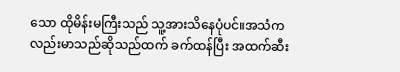သော ထိုမိန်းမကြီးသည် သူ့အားသိနေပုံပင်။အသံကလည်းမာသည်ဆိုသည်ထက် ခက်ထန်ပြီး အထက်ဆီး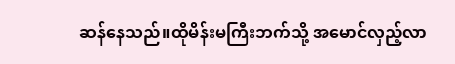ဆန်နေသည်။ထိုမိန်းမကြီးဘက်သို့ အမောင်လှည့်လာ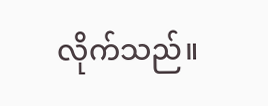လိုက်သည်။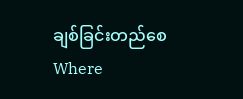ချစ်ခြင်းတည်စေWhere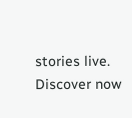stories live. Discover now